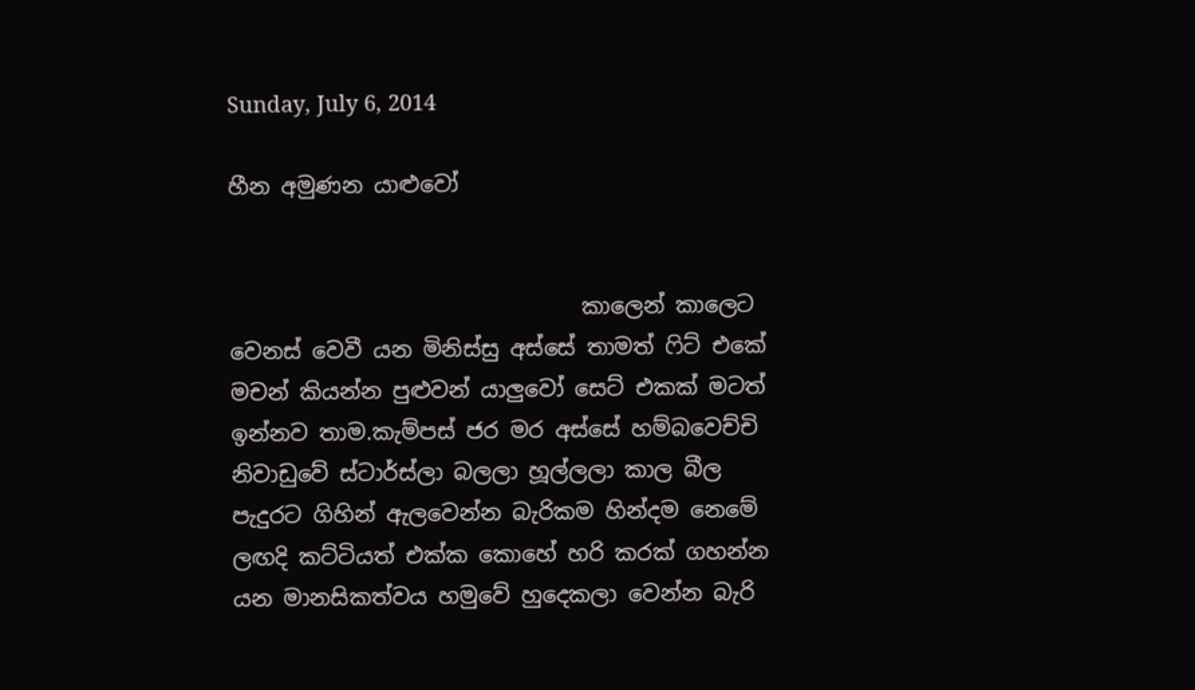Sunday, July 6, 2014

හීන අමුණන යාළුවෝ


                                කාලෙන් කාලෙට වෙනස් වෙවී යන මිනිස්සු අස්සේ තාමත් ෆිට් එකේ මචන් කියන්න පුළුවන් යාලුවෝ සෙට් එකක් මටත් ඉන්නව තාම.කැම්පස් ජර මර අස්සේ හම්බවෙච්චි නිවාඩුවේ ස්ටාර්ස්ලා බලලා හූල්ලලා කාල බීල පැදුරට ගිහින් ඇලවෙන්න බැරිකම හින්දම නෙමේ ලඟදි කට්ටියත් එක්ක කොහේ හරි කරක් ගහන්න යන මානසිකත්වය හමුවේ හුදෙකලා වෙන්න බැරි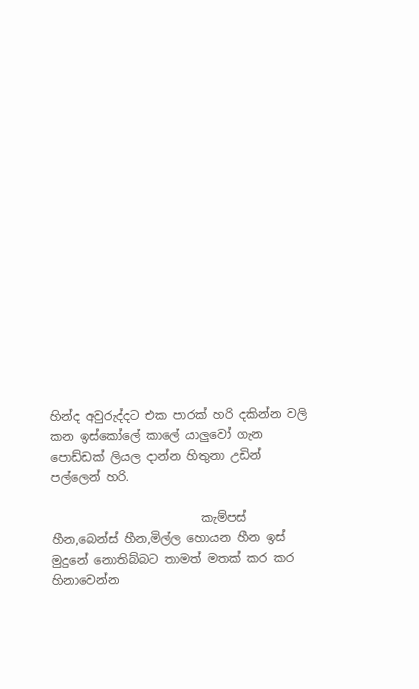හින්ද අවුරුද්දට එක පාරක් හරි දකින්න වලි කන ඉස්කෝලේ කාලේ යාලුවෝ ගැන පොඩ්ඩක් ලියල දාන්න හිතුනා උඩින් පල්ලෙන් හරි.

                         කැම්පස් හීන,බෙන්ස් හීන,මිල්ල හොයන හීන ඉස් මුදුනේ නොතිබ්බට තාමත් මතක් කර කර හිනාවෙන්න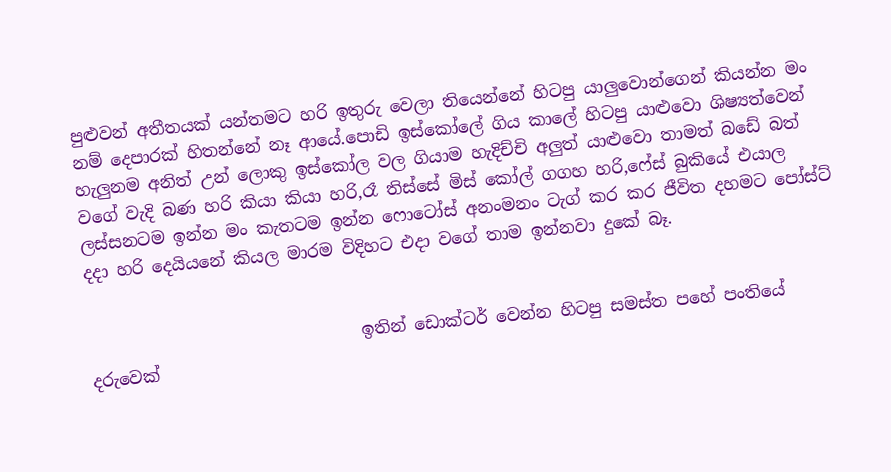පුළුවන් අතීතයක් යන්තමට හරි ඉතුරු වෙලා තියෙන්නේ හිටපු යාලුවොන්ගෙන් කියන්න මං නම් දෙපාරක් හිතන්නේ නෑ ආයේ.පොඩි ඉස්කෝලේ ගිය කාලේ හිටපු යාළුවො ශිෂ්‍යත්වෙන් හැලුනම අනිත් උන් ලොකු ඉස්කෝල වල ගියාම හැදිච්චි අලුත් යාළුවො තාමත් බඩේ බත් වගේ වැදි බණ හරි කියා කියා හරි,රෑ තිස්සේ මිස් කෝල් ගගහ හරි,ෆේස් බුකියේ එයාල ලස්සනටම ඉන්න මං කැතටම ඉන්න ෆොටෝස් අනංමනං ටැග් කර කර ජීවිත දහමට පෝස්ට් දදා හරි දෙයියනේ කියල මාරම විදිහට එදා වගේ තාම ඉන්නවා දුකේ බෑ.


                                ඉතින් ඩොක්ටර් වෙන්න හිටපු සමස්ත පහේ පංතියේ දරුවෙක්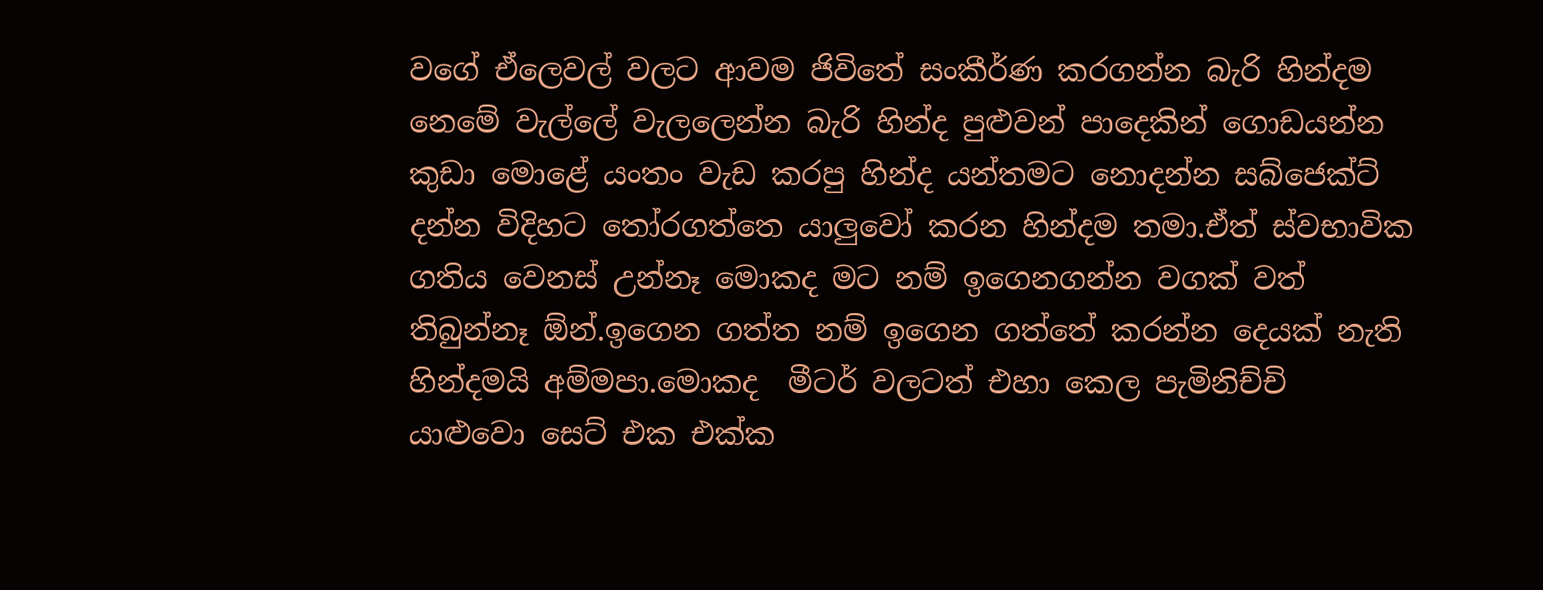වගේ ඒලෙවල් වලට ආවම ජිවිතේ සංකීර්ණ කරගන්න බැරි හින්දම නෙමේ වැල්ලේ වැලලෙන්න බැරි හින්ද පුළුවන් පාදෙකින් ගොඩයන්න කුඩා මොළේ යංතං වැඩ කරපු හින්ද යන්තමට නොදන්න සබ්ජෙක්ට් දන්න විදිහට තෝරගත්තෙ යාලුවෝ කරන හින්දම තමා.ඒත් ස්වභාවික ගතිය වෙනස් උන්නෑ මොකද මට නම් ඉගෙනගන්න වගක් වත් තිබුන්නෑ ඕන්.ඉගෙන ගත්ත නම් ඉගෙන ගත්තේ කරන්න දෙයක් නැති හින්දමයි අම්මපා.මොකද  මීටර් වලටත් එහා කෙල පැමිනිච්චි යාළුවො සෙට් එක එක්ක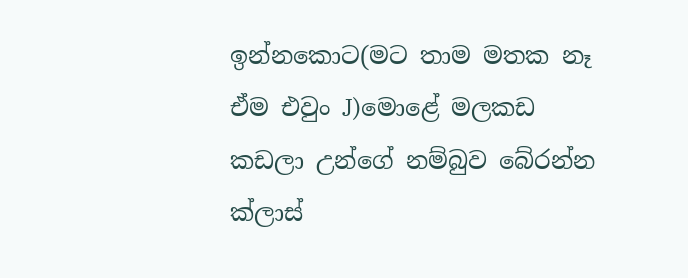ඉන්නකොට(මට තාම මතක නෑ ඒම එවුං J)මොළේ මලකඩ කඩලා උන්ගේ නම්බුව බේරන්න ක්ලාස්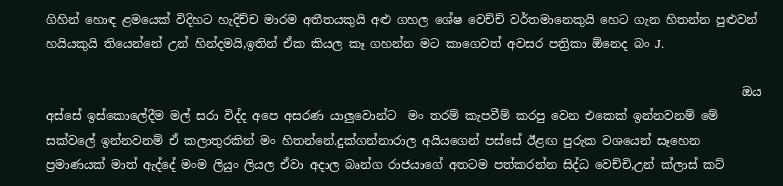ගිහින් හොඳ ළමයෙක් විදිහට හැදිච්ච මාරම අතීතයකුයි අළු ගහල ශේෂ වෙච්ච් වර්තමානෙකුයි හෙට ගැන හිතන්න පුළුවන් හයියකුයි තියෙන්නේ උන් හින්දමයි,ඉතින් ඒක කියල කෑ ගහන්න මට කාගෙවත් අවසර පත්‍රිකා ඕනෙද බං J.

                                                                                                                    ඔය අස්සේ ඉස්කොලේදීම මල් සරා විද්ද අපෙ අසරණ යාලුවොන්ට  මං තරම් කැපවීම් කරපු වෙන එකෙක් ඉන්නවනම් මේ සක්වලේ ඉන්නවනම් ඒ කලාතුරකින් මං හිතන්නේ.දුක්ගන්නාරාල අයියගෙන් පස්සේ ඊළඟ පුරුක වශයෙන් සෑහෙන ප්‍රමාණයක් මාත් ඇද්දේ මංම ලියුං ලියල ඒවා අදාල බෘන්ග රාජයාගේ අතටම පත්කරන්න සිද්ධ වෙච්චි,උන් ක්ලාස් කට්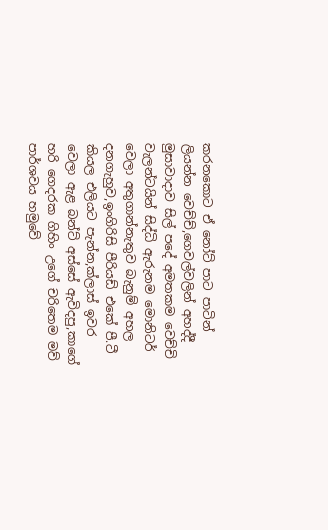කරනකොට ඒ නෝට් පාට පාටින් ලියන්න වෙච්ච්,ගෙවල්වලින් අහද්දී මුසාවාදාව සිල් පදේ අමතකම වෙච්චි වැලන්ටයින් සිද්ධි ඇරුනම මොනිටර් වෙලා අතුගාන්නැතුව බැනුම් අහල දනගැහුව,ඉංගිරිසි පීරියඩ් එකේ පී.ටී කියල එලියට පැන්න,ක්ලාස් ඉවර වෙලා ඇළ බන්ට් අස්සේ ඇවිදපු,කාගේ හරි ගෙදරක ගිහිං උගේ චරිතෙම මව් පාර්ශවය හමුවේ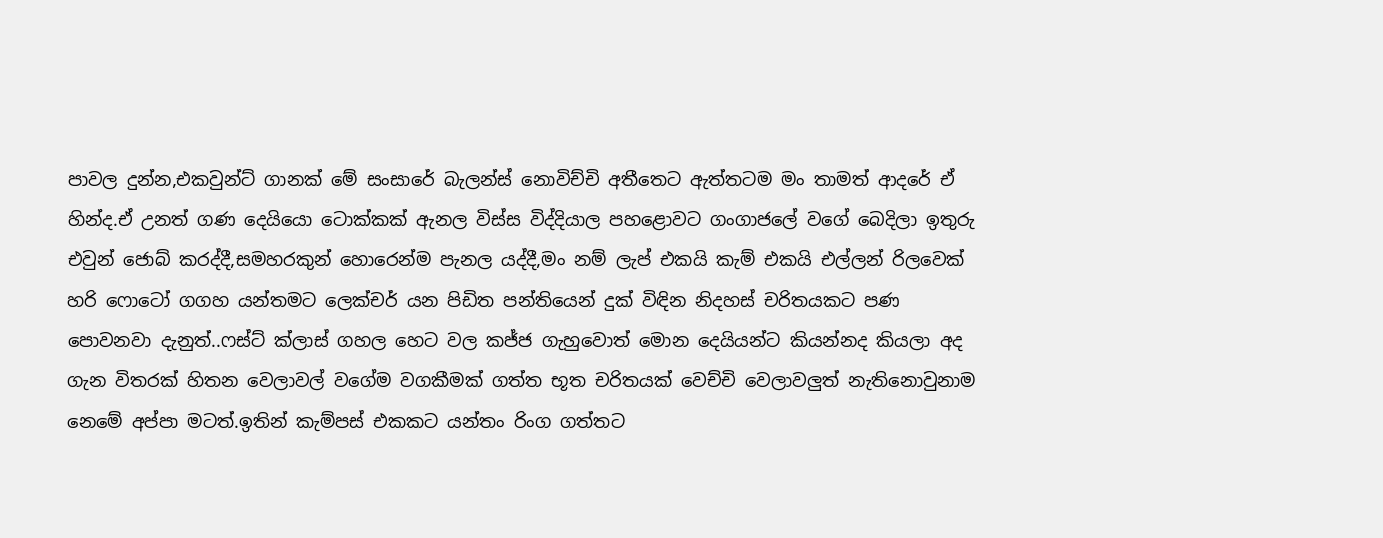පාවල දුන්න,එකවුන්ට් ගානක් මේ සංසාරේ බැලන්ස් නොවිච්චි අතීතෙට ඇත්තටම මං තාමත් ආදරේ ඒ හින්ද.ඒ උනත් ගණ දෙයියො ටොක්කක් ඇනල විස්ස විද්දියාල පහළොවට ගංගාජලේ වගේ බෙදිලා ඉතුරු එවුන් ජොබ් කරද්දී,සමහරකුන් හොරෙන්ම පැනල යද්දී,මං නම් ලැප් එකයි කැම් එකයි එල්ලන් රිලවෙක් හරි ෆොටෝ ගගහ යන්තමට ලෙක්චර් යන පිඩිත පන්තියෙන් දුක් විඳින නිදහස් චරිතයකට පණ පොවනවා දැනුත්..ෆස්ට් ක්ලාස් ගහල හෙට වල කජ්ජ ගැහුවොත් මොන දෙයියන්ට කියන්නද කියලා අද ගැන විතරක් හිතන වෙලාවල් වගේම වගකීමක් ගත්ත භූත චරිතයක් වෙච්චි වෙලාවලුත් නැතිනොවුනාම නෙමේ අප්පා මටත්.ඉතින් කැම්පස් එකකට යන්තං රිංග ගත්තට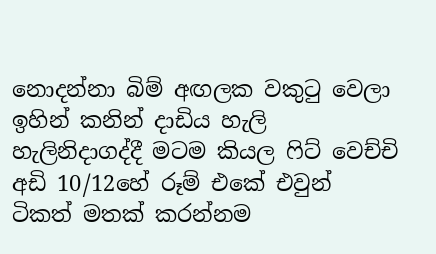නොදන්නා බිම් අඟලක වකුටු වෙලා ඉහින් කනින් දාඩිය හැලි හැලිනිදාගද්දී මටම කියල ෆිට් වෙච්චි අඩි 10/12හේ රූම් එකේ එවුන් ටිකත් මතක් කරන්නම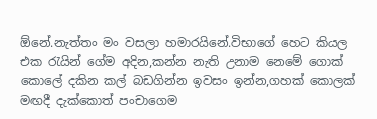ඕනේ.නැත්තං මං වසලා හමාරයිනේ.විභාගේ හෙට කියල එක රැයින් ගේම අදින,කන්න නැති උනාම නෙමේ ගොක් කොලේ දකින කල් බඩගින්න ඉවසං ඉන්න,ගහක් කොලක් මඟදී දැක්කොත් පංචාගෙම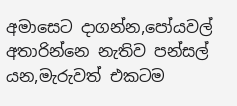අමාසෙට දාගන්න,පෝයවල් අතාරින්නෙ නැතිව පන්සල් යන,මැරුවත් එකටම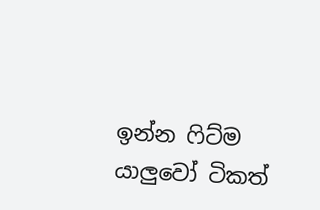ඉන්න ෆිට්ම යාලුවෝ ටිකත්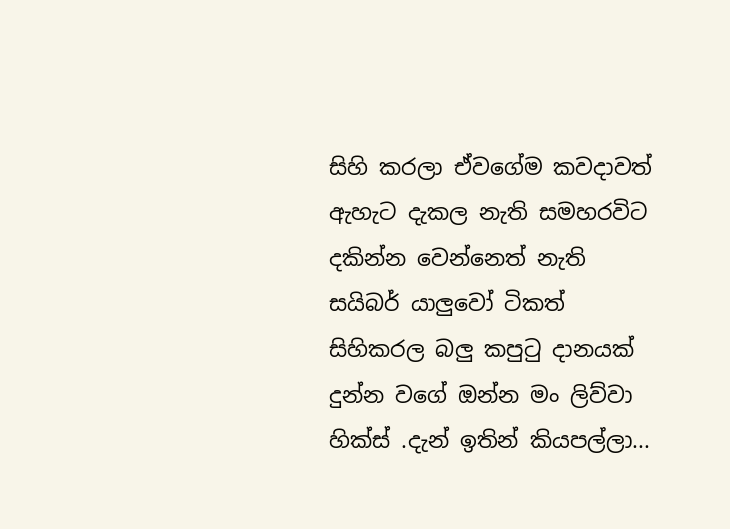සිහි කරලා ඒවගේම කවදාවත් ඇහැට දැකල නැති සමහරවිට දකින්න වෙන්නෙත් නැති සයිබර් යාලුවෝ ටිකත් සිහිකරල බලු කපුටු දානයක් දුන්න වගේ ඔන්න මං ලිව්වා හික්ස් .දැන් ඉතින් කියපල්ලා...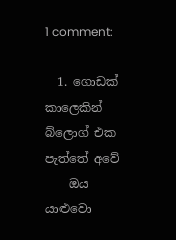1 comment:

  1. ගොඩක් කාලෙකින් බ්ලොග් එක පැත්තේ අවේ
    ඔය යාළුවො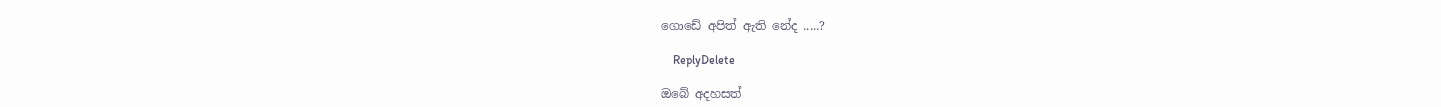ගොඩේ අපිත් ඇති නේද .....?

    ReplyDelete

ඔබේ අදහසත්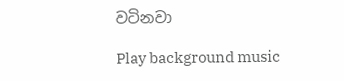වටිනවා

Play background music